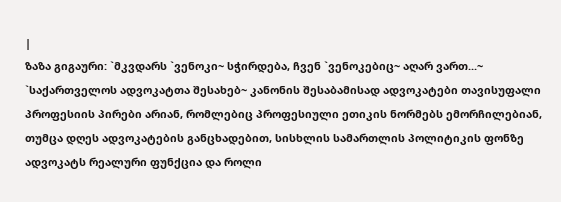|
ზაზა გიგაური: `მკვდარს `ვენოკი~ სჭირდება, ჩვენ `ვენოკებიც~ აღარ ვართ...~
`საქართველოს ადვოკატთა შესახებ~ კანონის შესაბამისად ადვოკატები თავისუფალი პროფესიის პირები არიან, რომლებიც პროფესიული ეთიკის ნორმებს ემორჩილებიან, თუმცა დღეს ადვოკატების განცხადებით, სისხლის სამართლის პოლიტიკის ფონზე ადვოკატს რეალური ფუნქცია და როლი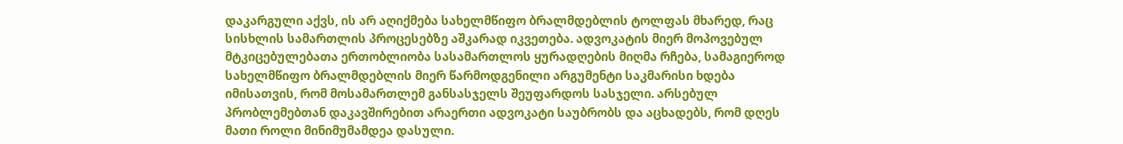დაკარგული აქვს, ის არ აღიქმება სახელმწიფო ბრალმდებლის ტოლფას მხარედ, რაც სისხლის სამართლის პროცესებზე აშკარად იკვეთება. ადვოკატის მიერ მოპოვებულ მტკიცებულებათა ერთობლიობა სასამართლოს ყურადღების მიღმა რჩება, სამაგიეროდ სახელმწიფო ბრალმდებლის მიერ წარმოდგენილი არგუმენტი საკმარისი ხდება იმისათვის, რომ მოსამართლემ განსასჯელს შეუფარდოს სასჯელი. არსებულ პრობლემებთან დაკავშირებით არაერთი ადვოკატი საუბრობს და აცხადებს, რომ დღეს მათი როლი მინიმუმამდეა დასული.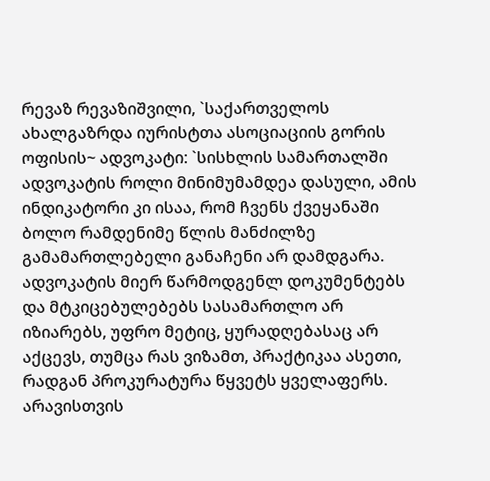რევაზ რევაზიშვილი, `საქართველოს ახალგაზრდა იურისტთა ასოციაციის გორის ოფისის~ ადვოკატი: `სისხლის სამართალში ადვოკატის როლი მინიმუმამდეა დასული, ამის ინდიკატორი კი ისაა, რომ ჩვენს ქვეყანაში ბოლო რამდენიმე წლის მანძილზე გამამართლებელი განაჩენი არ დამდგარა. ადვოკატის მიერ წარმოდგენლ დოკუმენტებს და მტკიცებულებებს სასამართლო არ იზიარებს, უფრო მეტიც, ყურადღებასაც არ აქცევს, თუმცა რას ვიზამთ, პრაქტიკაა ასეთი, რადგან პროკურატურა წყვეტს ყველაფერს. არავისთვის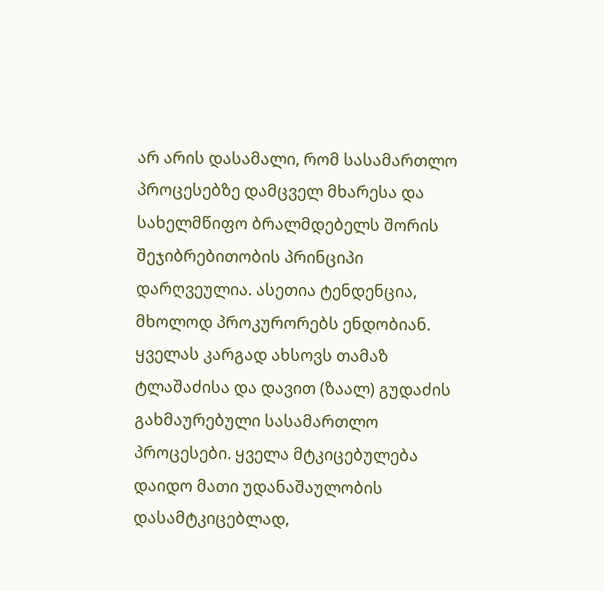არ არის დასამალი, რომ სასამართლო პროცესებზე დამცველ მხარესა და სახელმწიფო ბრალმდებელს შორის შეჯიბრებითობის პრინციპი დარღვეულია. ასეთია ტენდენცია, მხოლოდ პროკურორებს ენდობიან. ყველას კარგად ახსოვს თამაზ ტლაშაძისა და დავით (ზაალ) გუდაძის გახმაურებული სასამართლო პროცესები. ყველა მტკიცებულება დაიდო მათი უდანაშაულობის დასამტკიცებლად,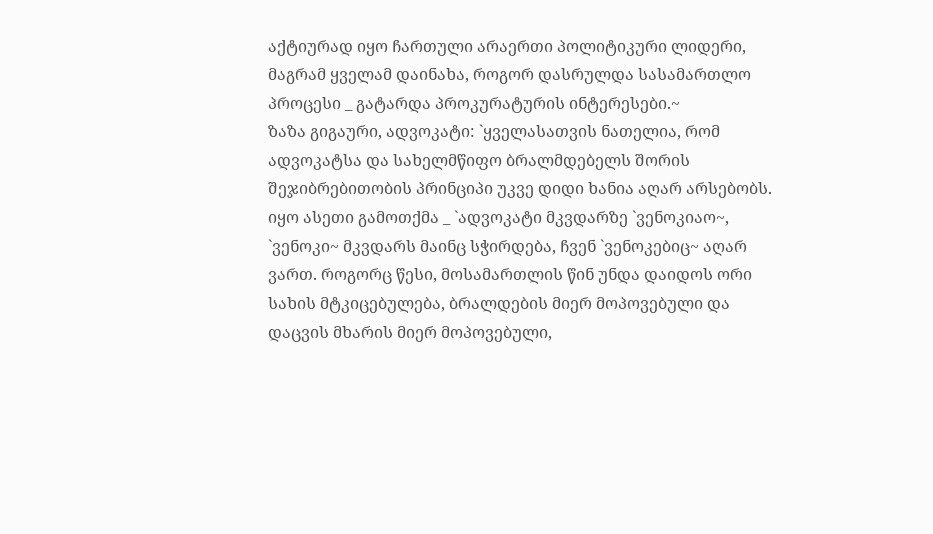აქტიურად იყო ჩართული არაერთი პოლიტიკური ლიდერი, მაგრამ ყველამ დაინახა, როგორ დასრულდა სასამართლო პროცესი _ გატარდა პროკურატურის ინტერესები.~
ზაზა გიგაური, ადვოკატი: `ყველასათვის ნათელია, რომ ადვოკატსა და სახელმწიფო ბრალმდებელს შორის შეჯიბრებითობის პრინციპი უკვე დიდი ხანია აღარ არსებობს. იყო ასეთი გამოთქმა _ `ადვოკატი მკვდარზე `ვენოკიაო~, `ვენოკი~ მკვდარს მაინც სჭირდება, ჩვენ `ვენოკებიც~ აღარ ვართ. როგორც წესი, მოსამართლის წინ უნდა დაიდოს ორი სახის მტკიცებულება, ბრალდების მიერ მოპოვებული და დაცვის მხარის მიერ მოპოვებული,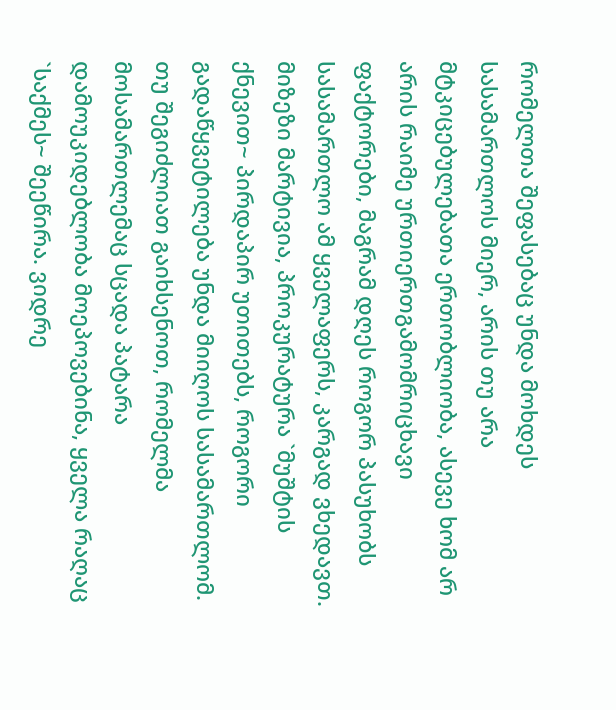რომელთა შეფასებაც უნდა მოხდეს სასამართლოს მიერ, არის თუ არა მტკიცებულებათა ერთობლიობა, ასევე ხომ არ არის რაიმე ურთიერთგამომრიცხავი ფაქტორები, მაგრამ დღეს როგორ პასუხობს სასამართლო ამ ყველაფერს, კარგად ვხედავთ. მიზეზი მარტივია, პროკურატურა `მუშტის ქნევით~ პირდაპირ უთითებს, როგორი გადაწყვეტილება უნდა მიიღოს სასამართლომ. თუ შეგიძლიათ გაიხსენოთ, რომელმა მოსამართლემაც სცადა პატარა დამოუკიდებლობა მოეპოვებინა, ყველა რაღაც `საქმეს~ შეეწირა. ვიდრე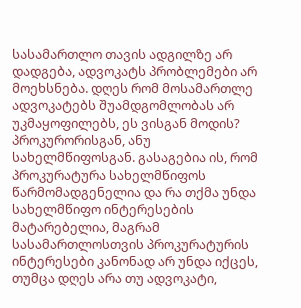სასამართლო თავის ადგილზე არ დადგება, ადვოკატს პრობლემები არ მოეხსნება. დღეს რომ მოსამართლე ადვოკატებს შუამდგომლობას არ უკმაყოფილებს, ეს ვისგან მოდის? პროკურორისგან, ანუ სახელმწიფოსგან. გასაგებია ის, რომ პროკურატურა სახელმწიფოს წარმომადგენელია და რა თქმა უნდა სახელმწიფო ინტერესების მატარებელია, მაგრამ სასამართლოსთვის პროკურატურის ინტერესები კანონად არ უნდა იქცეს, თუმცა დღეს არა თუ ადვოკატი,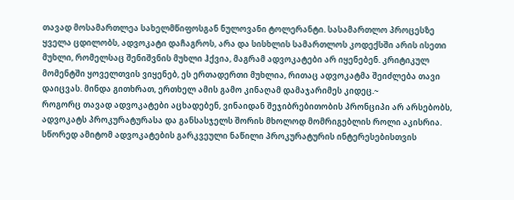თავად მოსამართლეა სახელმწიფოსგან ნულოვანი ტოლერანტი. სასამართლო პროცესზე ყველა ცდილობს, ადვოკატი დაჩაგროს, არა და სისხლის სამართლოს კოდექსში არის ისეთი მუხლი, რომელსაც შენიშვნის მუხლი ჰქვია, მაგრამ ადვოკატები არ იყენებენ. კრიტიკულ მომენტში ყოველთვის ვიყენებ, ეს ერთადერთი მუხლია, რითაც ადვოკატმა შეიძლება თავი დაიცვას. მინდა გითხრათ, ერთხელ ამის გამო კინაღამ დამაჯარიმეს კიდეც.~
როგორც თავად ადვოკატები აცხადებენ, ვინაიდან შეჯიბრებითობის პრონციპი არ არსებობს, ადვოკატს პროკურატურასა და განსასჯელს შორის მხოლოდ მომრიგებლის როლი აკისრია. სწორედ ამიტომ ადვოკატების გარკვეული ნაწილი პროკურატურის ინტერესებისთვის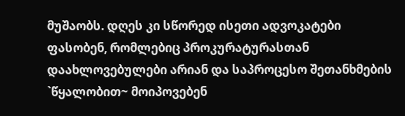მუშაობს. დღეს კი სწორედ ისეთი ადვოკატები ფასობენ, რომლებიც პროკურატურასთან დაახლოვებულები არიან და საპროცესო შეთანხმების `წყალობით~ მოიპოვებენ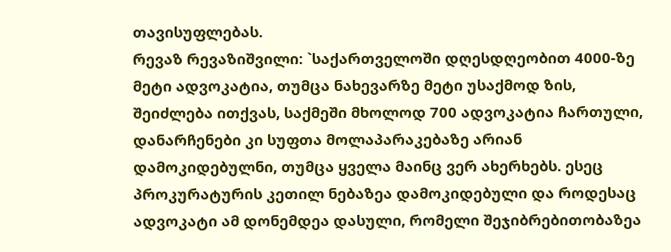თავისუფლებას.
რევაზ რევაზიშვილი: `საქართველოში დღესდღეობით 4000-ზე მეტი ადვოკატია, თუმცა ნახევარზე მეტი უსაქმოდ ზის, შეიძლება ითქვას, საქმეში მხოლოდ 700 ადვოკატია ჩართული, დანარჩენები კი სუფთა მოლაპარაკებაზე არიან დამოკიდებულნი, თუმცა ყველა მაინც ვერ ახერხებს. ესეც პროკურატურის კეთილ ნებაზეა დამოკიდებული და როდესაც ადვოკატი ამ დონემდეა დასული, რომელი შეჯიბრებითობაზეა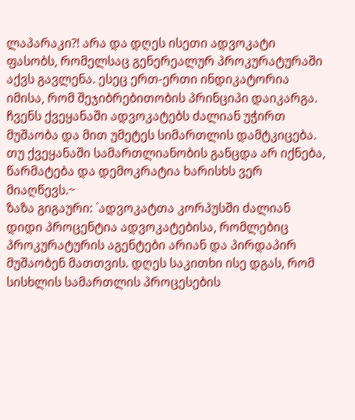ლაპარაკი?! არა და დღეს ისეთი ადვოკატი ფასობს, რომელსაც გენერეალურ პროკურატურაში აქვს გავლენა. ესეც ერთ-ერთი ინდიკატორია იმისა, რომ შეჯიბრებითობის პრინციპი დაიკარგა. ჩვენს ქვეყანაში ადვოკატებს ძალიან უჭირთ მუშაობა და მით უმეტეს სიმართლის დამტკიცება. თუ ქვეყანაში სამართლიანობის განცდა არ იქნება, წარმატება და დემოკრატია ხარისხს ვერ მიაღწევს.~
ზაზა გიგაური: `ადვოკატთა კორპუსში ძალიან დიდი პროცენტია ადვოკატებისა, რომლებიც პროკურატურის აგენტები არიან და პირდაპირ მუშაობენ მათთვის. დღეს საკითხი ისე დგას, რომ სისხლის სამართლის პროცესების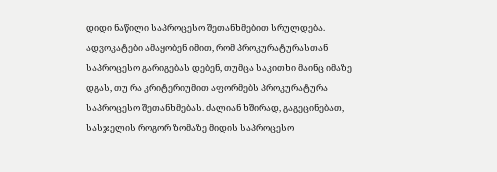დიდი ნაწილი საპროცესო შეთანხმებით სრულდება. ადვოკატები ამაყობენ იმით, რომ პროკურატურასთან საპროცესო გარიგებას დებენ, თუმცა საკითხი მაინც იმაზე დგას, თუ რა კრიტერიუმით აფორმებს პროკურატურა საპროცესო შეთანხმებას. ძალიან ხშირად, გაგეცინებათ, სასჯელის როგორ ზომაზე მიდის საპროცესო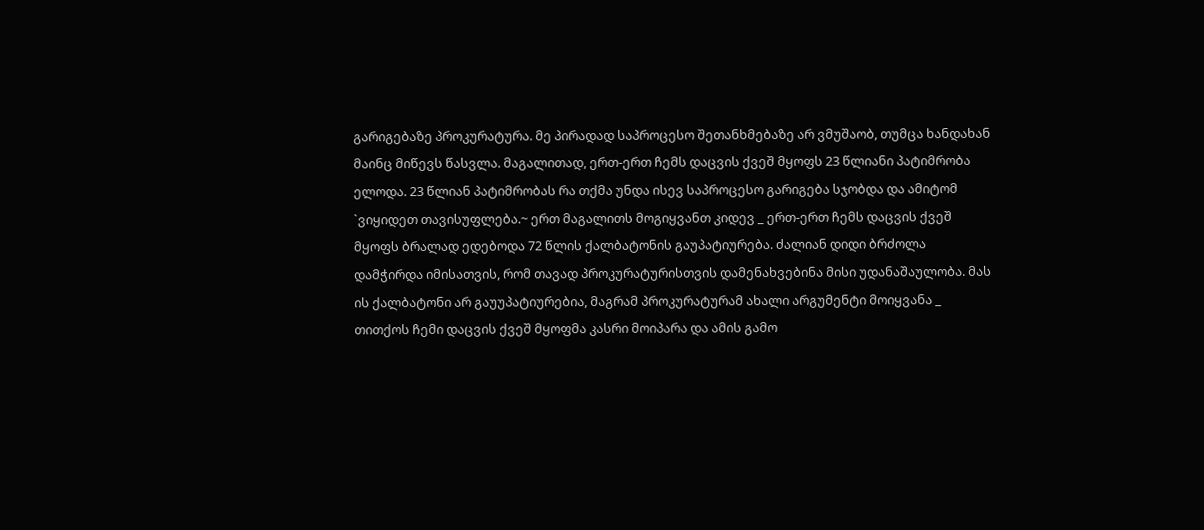გარიგებაზე პროკურატურა. მე პირადად საპროცესო შეთანხმებაზე არ ვმუშაობ, თუმცა ხანდახან მაინც მიწევს წასვლა. მაგალითად, ერთ-ერთ ჩემს დაცვის ქვეშ მყოფს 23 წლიანი პატიმრობა ელოდა. 23 წლიან პატიმრობას რა თქმა უნდა ისევ საპროცესო გარიგება სჯობდა და ამიტომ `ვიყიდეთ თავისუფლება.~ ერთ მაგალითს მოგიყვანთ კიდევ _ ერთ-ერთ ჩემს დაცვის ქვეშ მყოფს ბრალად ედებოდა 72 წლის ქალბატონის გაუპატიურება. ძალიან დიდი ბრძოლა დამჭირდა იმისათვის, რომ თავად პროკურატურისთვის დამენახვებინა მისი უდანაშაულობა. მას ის ქალბატონი არ გაუუპატიურებია, მაგრამ პროკურატურამ ახალი არგუმენტი მოიყვანა _ თითქოს ჩემი დაცვის ქვეშ მყოფმა კასრი მოიპარა და ამის გამო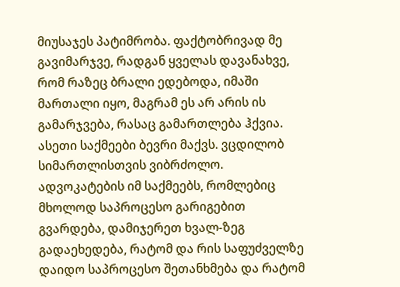მიუსაჯეს პატიმრობა. ფაქტობრივად მე გავიმარჯვე, რადგან ყველას დავანახვე, რომ რაზეც ბრალი ედებოდა, იმაში მართალი იყო, მაგრამ ეს არ არის ის გამარჯვება, რასაც გამართლება ჰქვია. ასეთი საქმეები ბევრი მაქვს. ვცდილობ სიმართლისთვის ვიბრძოლო. ადვოკატების იმ საქმეებს, რომლებიც მხოლოდ საპროცესო გარიგებით გვარდება, დამიჯერეთ ხვალ-ზეგ გადაეხედება, რატომ და რის საფუძველზე დაიდო საპროცესო შეთანხმება და რატომ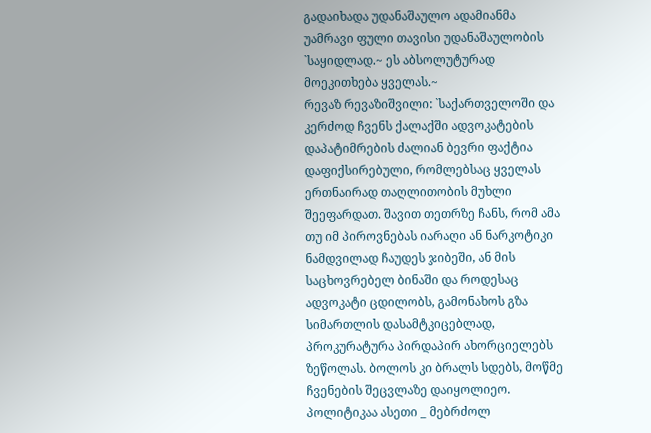გადაიხადა უდანაშაულო ადამიანმა უამრავი ფული თავისი უდანაშაულობის `საყიდლად.~ ეს აბსოლუტურად მოეკითხება ყველას.~
რევაზ რევაზიშვილი: `საქართველოში და კერძოდ ჩვენს ქალაქში ადვოკატების დაპატიმრების ძალიან ბევრი ფაქტია დაფიქსირებული, რომლებსაც ყველას ერთნაირად თაღლითობის მუხლი შეეფარდათ. შავით თეთრზე ჩანს, რომ ამა თუ იმ პიროვნებას იარაღი ან ნარკოტიკი ნამდვილად ჩაუდეს ჯიბეში, ან მის საცხოვრებელ ბინაში და როდესაც ადვოკატი ცდილობს, გამონახოს გზა სიმართლის დასამტკიცებლად, პროკურატურა პირდაპირ ახორციელებს ზეწოლას. ბოლოს კი ბრალს სდებს, მოწმე ჩვენების შეცვლაზე დაიყოლიეო. პოლიტიკაა ასეთი _ მებრძოლ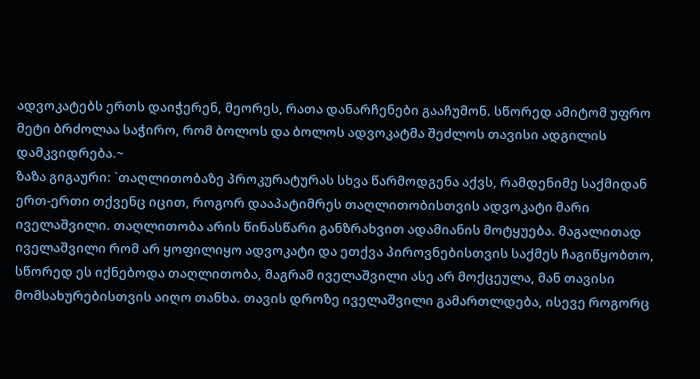ადვოკატებს ერთს დაიჭერენ, მეორეს, რათა დანარჩენები გააჩუმონ. სწორედ ამიტომ უფრო მეტი ბრძოლაა საჭირო, რომ ბოლოს და ბოლოს ადვოკატმა შეძლოს თავისი ადგილის დამკვიდრება.~
ზაზა გიგაური: `თაღლითობაზე პროკურატურას სხვა წარმოდგენა აქვს, რამდენიმე საქმიდან ერთ-ერთი თქვენც იცით, როგორ დააპატიმრეს თაღლითობისთვის ადვოკატი მარი იველაშვილი. თაღლითობა არის წინასწარი განზრახვით ადამიანის მოტყუება. მაგალითად იველაშვილი რომ არ ყოფილიყო ადვოკატი და ეთქვა პიროვნებისთვის საქმეს ჩაგიწყობთო, სწორედ ეს იქნებოდა თაღლითობა, მაგრამ იველაშვილი ასე არ მოქცეულა, მან თავისი მომსახურებისთვის აიღო თანხა. თავის დროზე იველაშვილი გამართლდება, ისევე როგორც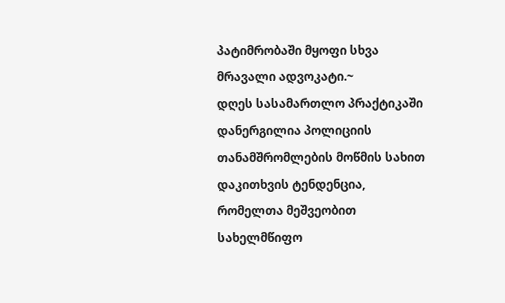პატიმრობაში მყოფი სხვა მრავალი ადვოკატი.~
დღეს სასამართლო პრაქტიკაში დანერგილია პოლიციის თანამშრომლების მოწმის სახით დაკითხვის ტენდენცია, რომელთა მეშვეობით სახელმწიფო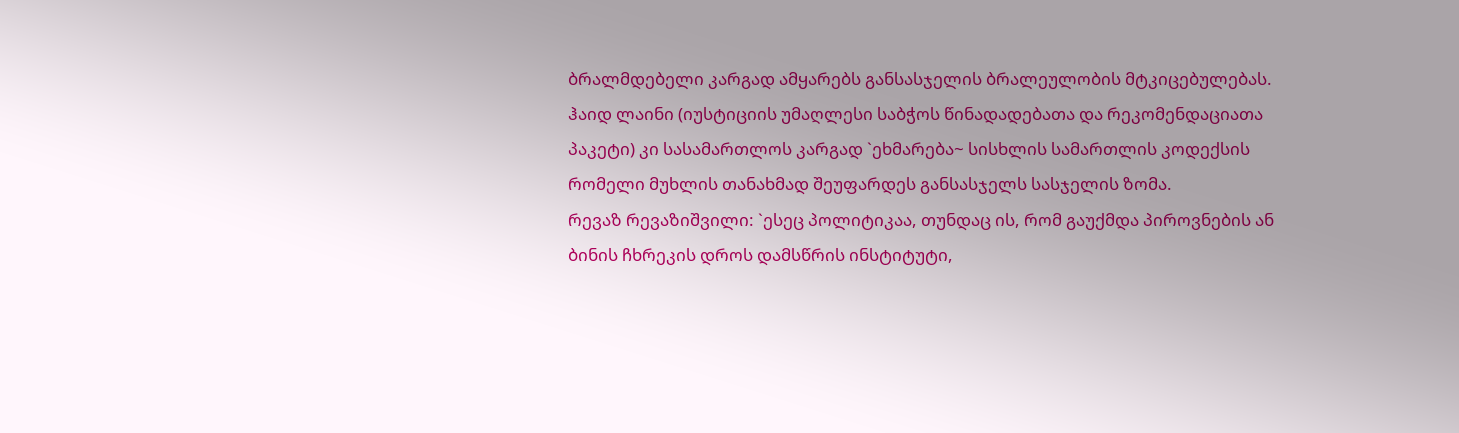ბრალმდებელი კარგად ამყარებს განსასჯელის ბრალეულობის მტკიცებულებას. ჰაიდ ლაინი (იუსტიციის უმაღლესი საბჭოს წინადადებათა და რეკომენდაციათა პაკეტი) კი სასამართლოს კარგად `ეხმარება~ სისხლის სამართლის კოდექსის რომელი მუხლის თანახმად შეუფარდეს განსასჯელს სასჯელის ზომა.
რევაზ რევაზიშვილი: `ესეც პოლიტიკაა, თუნდაც ის, რომ გაუქმდა პიროვნების ან ბინის ჩხრეკის დროს დამსწრის ინსტიტუტი,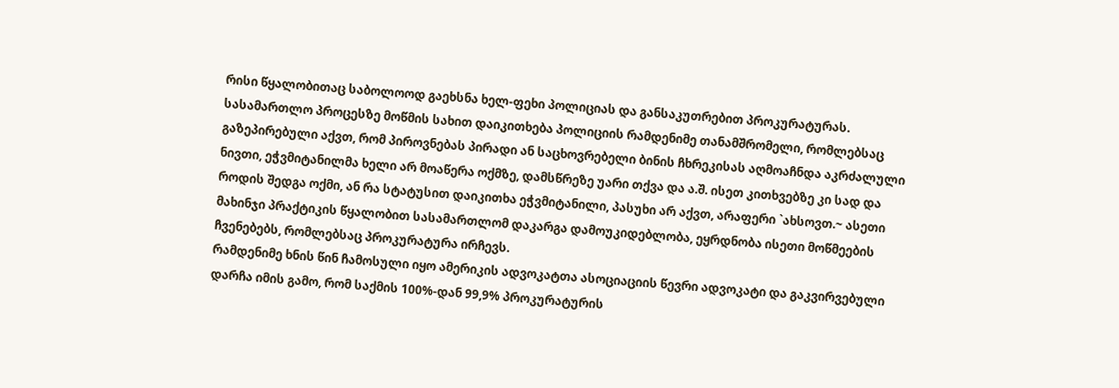რისი წყალობითაც საბოლოოდ გაეხსნა ხელ-ფეხი პოლიციას და განსაკუთრებით პროკურატურას. სასამართლო პროცესზე მოწმის სახით დაიკითხება პოლიციის რამდენიმე თანამშრომელი, რომლებსაც გაზეპირებული აქვთ, რომ პიროვნებას პირადი ან საცხოვრებელი ბინის ჩხრეკისას აღმოაჩნდა აკრძალული ნივთი, ეჭვმიტანილმა ხელი არ მოაწერა ოქმზე, დამსწრეზე უარი თქვა და ა.შ. ისეთ კითხვებზე კი სად და როდის შედგა ოქმი, ან რა სტატუსით დაიკითხა ეჭვმიტანილი, პასუხი არ აქვთ, არაფერი `ახსოვთ.~ ასეთი მახინჯი პრაქტიკის წყალობით სასამართლომ დაკარგა დამოუკიდებლობა, ეყრდნობა ისეთი მოწმეების ჩვენებებს, რომლებსაც პროკურატურა ირჩევს.
რამდენიმე ხნის წინ ჩამოსული იყო ამერიკის ადვოკატთა ასოციაციის წევრი ადვოკატი და გაკვირვებული დარჩა იმის გამო, რომ საქმის 100%-დან 99,9% პროკურატურის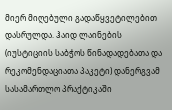მიერ მიღებული გადაწყვეტილებით დასრულდა. ჰაიდ ლაინების (იუსტიციის საბჭოს წინადადებათა და რეკომენდაციათა პაკეტი) დანერგვამ სასამართლო პრაქტიკაში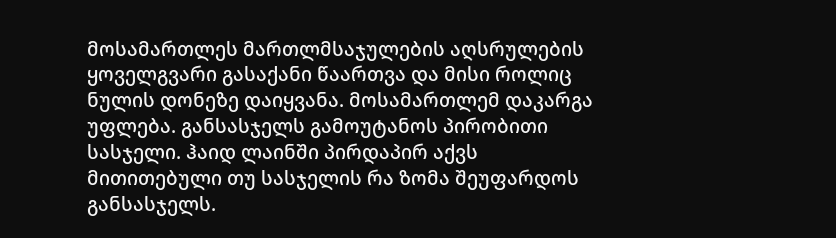მოსამართლეს მართლმსაჯულების აღსრულების ყოველგვარი გასაქანი წაართვა და მისი როლიც ნულის დონეზე დაიყვანა. მოსამართლემ დაკარგა უფლება. განსასჯელს გამოუტანოს პირობითი სასჯელი. ჰაიდ ლაინში პირდაპირ აქვს მითითებული თუ სასჯელის რა ზომა შეუფარდოს განსასჯელს.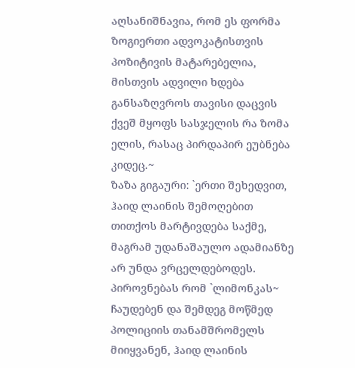აღსანიშნავია, რომ ეს ფორმა ზოგიერთი ადვოკატისთვის პოზიტივის მატარებელია, მისთვის ადვილი ხდება განსაზღვროს თავისი დაცვის ქვეშ მყოფს სასჯელის რა ზომა ელის, რასაც პირდაპირ ეუბნება კიდეც.~
ზაზა გიგაური: `ერთი შეხედვით, ჰაიდ ლაინის შემოღებით თითქოს მარტივდება საქმე, მაგრამ უდანაშაულო ადამიანზე არ უნდა ვრცელდებოდეს. პიროვნებას რომ `ლიმონკას~ ჩაუდებენ და შემდეგ მოწმედ პოლიციის თანამშრომელს მიიყვანენ, ჰაიდ ლაინის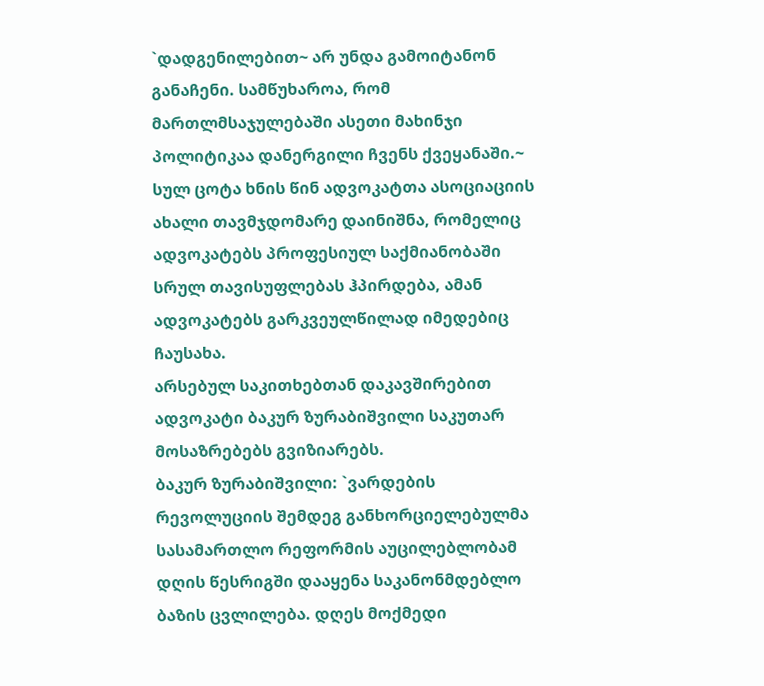`დადგენილებით~ არ უნდა გამოიტანონ განაჩენი. სამწუხაროა, რომ მართლმსაჯულებაში ასეთი მახინჯი პოლიტიკაა დანერგილი ჩვენს ქვეყანაში.~
სულ ცოტა ხნის წინ ადვოკატთა ასოციაციის ახალი თავმჯდომარე დაინიშნა, რომელიც ადვოკატებს პროფესიულ საქმიანობაში სრულ თავისუფლებას ჰპირდება, ამან ადვოკატებს გარკვეულწილად იმედებიც ჩაუსახა.
არსებულ საკითხებთან დაკავშირებით ადვოკატი ბაკურ ზურაბიშვილი საკუთარ მოსაზრებებს გვიზიარებს.
ბაკურ ზურაბიშვილი: `ვარდების რევოლუციის შემდეგ განხორციელებულმა სასამართლო რეფორმის აუცილებლობამ დღის წესრიგში დააყენა საკანონმდებლო ბაზის ცვლილება. დღეს მოქმედი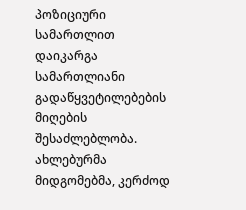პოზიციური სამართლით დაიკარგა სამართლიანი გადაწყვეტილებების მიღების შესაძლებლობა. ახლებურმა მიდგომებმა, კერძოდ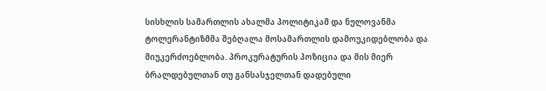სისხლის სამართლის ახალმა პოლიტიკამ და ნულოვანმა ტოლერანტიზმმა შებღალა მოსამართლის დამოუკიდებლობა და მიუკერძოებლობა. პროკურატურის პოზიცია და მის მიერ ბრალდებულთან თუ განსასჯელთან დადებული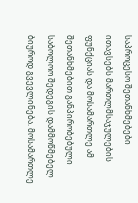საპროცესო შეთანხმებები ითავსებს მართლმსაჯულების ფუნქციას და მოსამართლე ამ შეთანხმებით განპირობებული საბოლოო შედეგის დამმოწმებელ ბიუროდ გვევლინება. მოსამართლე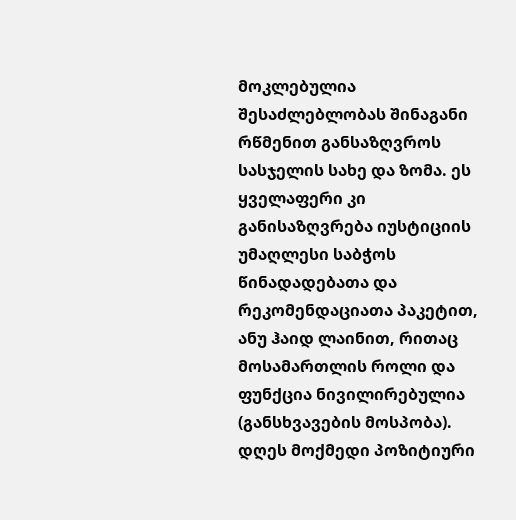მოკლებულია შესაძლებლობას შინაგანი რწმენით განსაზღვროს სასჯელის სახე და ზომა. ეს ყველაფერი კი განისაზღვრება იუსტიციის უმაღლესი საბჭოს წინადადებათა და რეკომენდაციათა პაკეტით, ანუ ჰაიდ ლაინით, რითაც მოსამართლის როლი და ფუნქცია ნივილირებულია (განსხვავების მოსპობა). დღეს მოქმედი პოზიტიური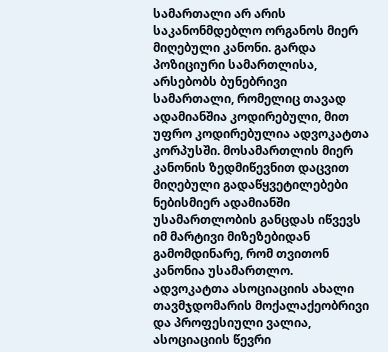სამართალი არ არის საკანონმდებლო ორგანოს მიერ მიღებული კანონი. გარდა პოზიციური სამართლისა, არსებობს ბუნებრივი სამართალი, რომელიც თავად ადამიანშია კოდირებული, მით უფრო კოდირებულია ადვოკატთა კორპუსში. მოსამართლის მიერ კანონის ზედმიწევნით დაცვით მიღებული გადაწყვეტილებები ნებისმიერ ადამიანში უსამართლობის განცდას იწვევს იმ მარტივი მიზეზებიდან გამომდინარე, რომ თვითონ კანონია უსამართლო. ადვოკატთა ასოციაციის ახალი თავმჯდომარის მოქალაქეობრივი და პროფესიული ვალია, ასოციაციის წევრი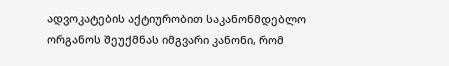ადვოკატების აქტიურობით საკანონმდებლო ორგანოს შეუქმნას იმგვარი კანონი, რომ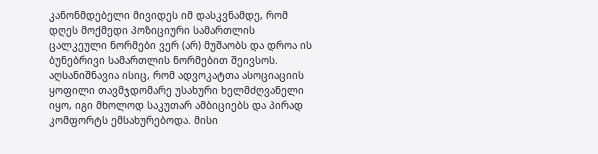კანონმდებელი მივიდეს იმ დასკვნამდე, რომ დღეს მოქმედი პოზიციური სამართლის ცალკეული ნორმები ვერ (არ) მუშაობს და დროა ის ბუნებრივი სამართლის ნორმებით შეივსოს.
აღსანიშნავია ისიც, რომ ადვოკატთა ასოციაციის ყოფილი თავმჯდომარე უსახური ხელმძღვანელი იყო, იგი მხოლოდ საკუთარ ამბიციებს და პირად კომფორტს ემსახურებოდა. მისი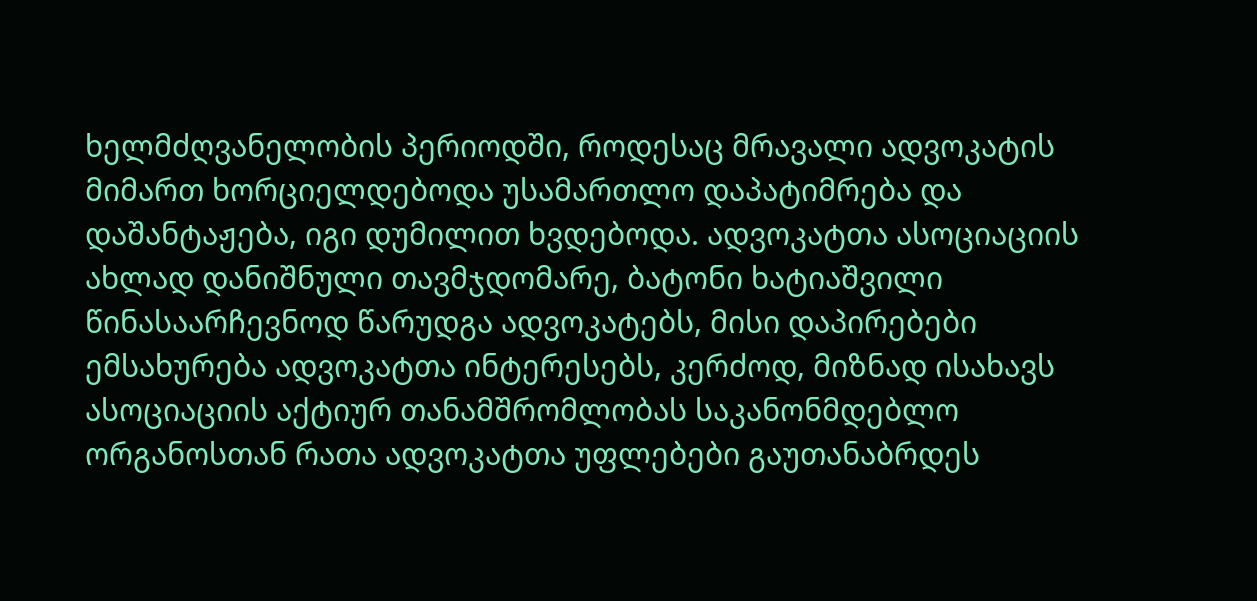ხელმძღვანელობის პერიოდში, როდესაც მრავალი ადვოკატის მიმართ ხორციელდებოდა უსამართლო დაპატიმრება და დაშანტაჟება, იგი დუმილით ხვდებოდა. ადვოკატთა ასოციაციის ახლად დანიშნული თავმჯდომარე, ბატონი ხატიაშვილი წინასაარჩევნოდ წარუდგა ადვოკატებს, მისი დაპირებები ემსახურება ადვოკატთა ინტერესებს, კერძოდ, მიზნად ისახავს ასოციაციის აქტიურ თანამშრომლობას საკანონმდებლო ორგანოსთან რათა ადვოკატთა უფლებები გაუთანაბრდეს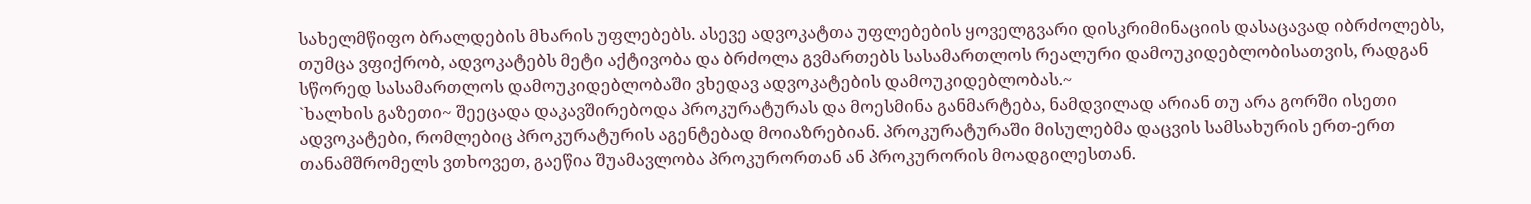სახელმწიფო ბრალდების მხარის უფლებებს. ასევე ადვოკატთა უფლებების ყოველგვარი დისკრიმინაციის დასაცავად იბრძოლებს, თუმცა ვფიქრობ, ადვოკატებს მეტი აქტივობა და ბრძოლა გვმართებს სასამართლოს რეალური დამოუკიდებლობისათვის, რადგან სწორედ სასამართლოს დამოუკიდებლობაში ვხედავ ადვოკატების დამოუკიდებლობას.~
`ხალხის გაზეთი~ შეეცადა დაკავშირებოდა პროკურატურას და მოესმინა განმარტება, ნამდვილად არიან თუ არა გორში ისეთი ადვოკატები, რომლებიც პროკურატურის აგენტებად მოიაზრებიან. პროკურატურაში მისულებმა დაცვის სამსახურის ერთ-ერთ თანამშრომელს ვთხოვეთ, გაეწია შუამავლობა პროკურორთან ან პროკურორის მოადგილესთან.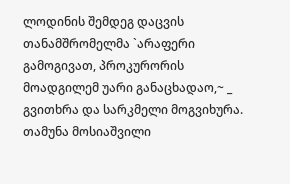ლოდინის შემდეგ დაცვის თანამშრომელმა `არაფერი გამოგივათ, პროკურორის მოადგილემ უარი განაცხადაო,~ _ გვითხრა და სარკმელი მოგვიხურა.
თამუნა მოსიაშვილი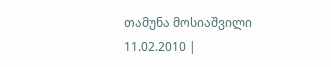თამუნა მოსიაშვილი
11.02.2010 |